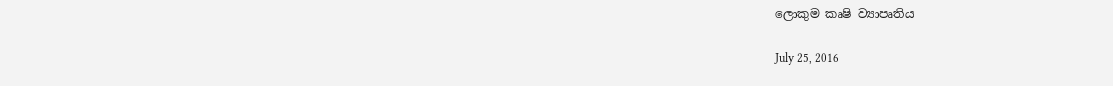ලොකුම කෘෂි ව්‍යාපෘතිය

July 25, 2016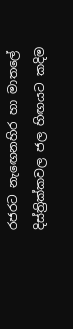රජරට නැ‍ඟෙනහිර හා මාතලේ දිස්ත්‍රික්කවල ජල හිඟයට කදිම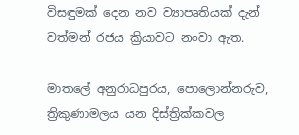විසඳුමක් දෙන නව ව්‍යාපෘතියක් දැන් වත්මන් රජය ක්‍රියාවට නංවා ඇත.

මාතලේ අනුරාධපුරය, පොලොන්නරුව, ත්‍රිකුණාමලය යන දිස්ත්‍රික්කවල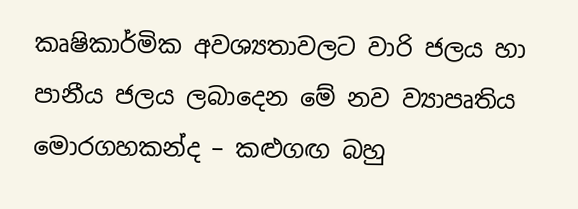කෘෂිකාර්මික අවශ්‍යතාවලට වාරි ජලය හා පානීය ජලය ලබාදෙන මේ නව ව්‍යාපෘතිය මොරගහකන්ද – කළුගඟ බහු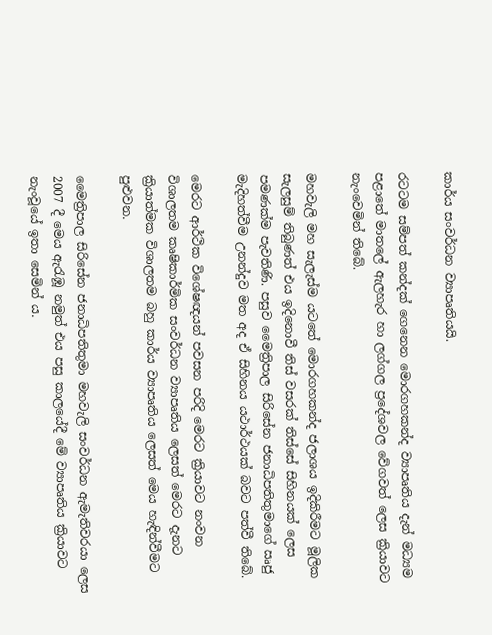කාර්ය සංවර්ධන ව්‍යාප‍ෘතියයි.

රටටම සම්පත් කන්දක් ගෙනෙන මොරගහකන්ද ව්‍යාපෘතිය දැන් මධ්‍යම පළාතේ මාතලේ ඇලහැර හා ලග්ගල ප්‍රදේශවල වේගවත් ලෙස ක්‍රියාවට නැංවෙමින් තිබේ.

මහවැලි මහ සැලැස්ම යටතේ මොරගහකන්ද ජලාශය ඉදිකිරීමට මූලික සැලසුම් තිබුණත් එය ඉදිනොවී තිස් වසරක් තිස්සේ සිහිනයක් ලෙස පමණක්ම පැවතිණි. පසුව මෛත්‍රිපාල සිරිසේන ජනාධිපතිතුමාගේ ඍජු මැදිහත්වීම උනන්දුව මත අද ඒ සිහිනය යථාර්ථයක් බවට පත්වී තිබේ.

මෙරට ආර්ථික විශේෂඥයන් පවසන පරිදි මෙරට ක්‍රියාවට නංවන විශාලතම කෘෂිකාර්මික සංවර්ධන ව්‍යාපෘතිය ලෙසත් මෙරට දැනට ක්‍රියාත්මක විශාලතම බහු කාර්ය ව්‍යාපෘතිය ලෙසත් මෙය හැඳින්වීමට පුළුවන.

මෛත්‍රිපාල සිරිසේන ජනාධිපතිතුමා මහවැලි සංවර්ධන ඇමැතිවරයා ලෙස 2007 දී මෙය ඇරැඹූ නමුත් එය පසු කාලයේදී මේ ව්‍යාපෘතිය ක්‍රියාවට නැංවූයේ ඉතා සෙමින් ය.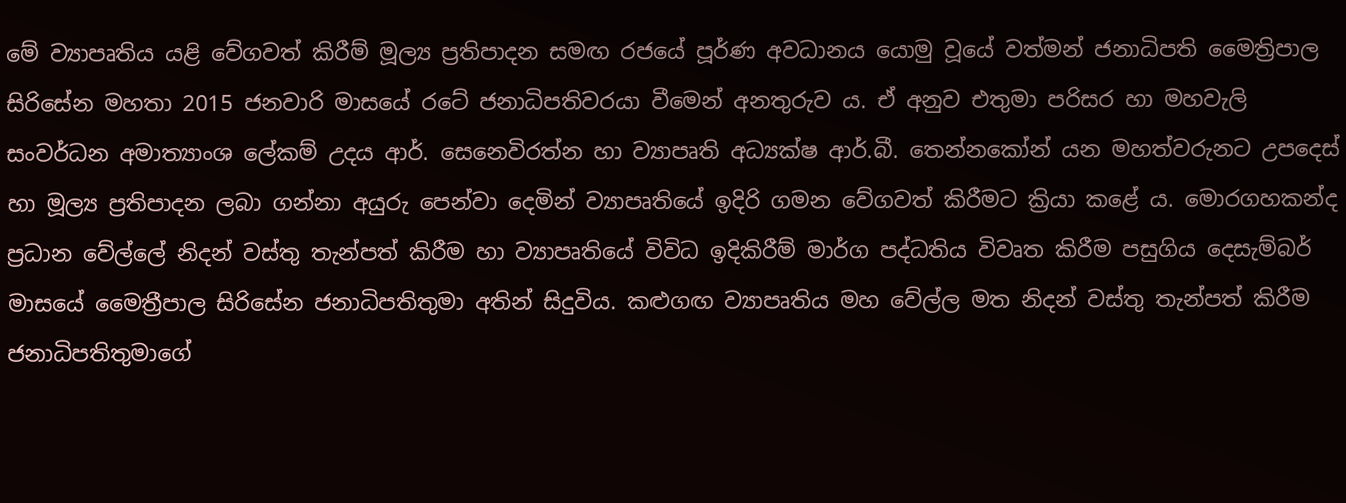මේ ව්‍යාප‍ෘතිය යළි වේගවත් කිරීම් මූල්‍ය ප්‍රතිපාදන සමඟ රජයේ පූර්ණ අවධානය යොමු වූයේ වත්මන් ජනාධිපති මෛත්‍රිපාල සිරිසේන මහතා 2015 ජනවාරි මාසයේ රටේ ජනාධිපතිවරයා වීමෙන් අනතුරුව ය. ඒ අනුව එතුමා පරිසර හා මහවැලි සංවර්ධන අමාත්‍යාංශ ලේකම් උදය ආර්. සෙනෙවිරත්න හා ව්‍යාපෘති අධ්‍යක්ෂ ආර්.බී. තෙන්නකෝන් යන මහත්වරුනට උපදෙස් හා මූල්‍ය ප්‍රතිපාදන ලබා ගන්නා අයුරු පෙන්වා දෙමින් ව්‍යාපෘතියේ ඉදිරි ගමන වේගවත් කිරීමට ක්‍රියා කළේ ය. මොරගහකන්ද ප්‍රධාන වේල්ලේ නිදන් වස්තු තැන්පත් කිරීම හා ව්‍යාපෘතියේ විවිධ ඉදිකිරීම් මාර්ග පද්ධතිය විවෘත කිරීම පසුගිය දෙසැම්බර් මාසයේ මෛත්‍රීපාල සිරිසේන ජනාධිපතිතුමා අතින් සිදුවිය. කළුගඟ ව්‍යාපෘතිය මහ වේල්ල මත නිදන් වස්තු තැන්පත් කිරීම ජනාධිපතිතුමාගේ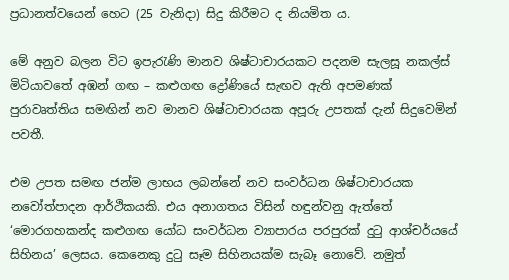ප්‍රධානත්වයෙන් හෙට (25 වැනිදා) සිදු කිරීමට ද නියමිත ය.

මේ අනුව බලන විට ඉපැරැණි මානව ශිෂ්ටාචාරයකට පදනම සැලසූ නකල්ස් මිටියාවතේ අඹන් ගඟ – කළුගඟ ද්‍රෝණියේ සැඟව ඇති අපමණක් පුරාවෘත්තිය සමඟින් නව මානව ශිෂ්ටාචාරයක අපූරු උපතක් දැන් සිදුවෙමින් පවතී.

එම උපත සමඟ ජන්ම ලාභය ලබන්නේ නව සංවර්ධන ශිෂ්ටාචාරයක නවෝත්පාදන ආර්ථික‍යකි. එය අනාගතය විසින් හඳුන්වනු ඇත්තේ ‘මොරගහකන්ද කළුගඟ යෝධ සංවර්ධන ව්‍යාපාරය පරපුරක් දුටු ආශ්චර්යයේ සිහිනය’ ලෙසය. කෙනෙකු දුටු සෑම සිහිනයක්ම සැබෑ නොවේ. නමුත්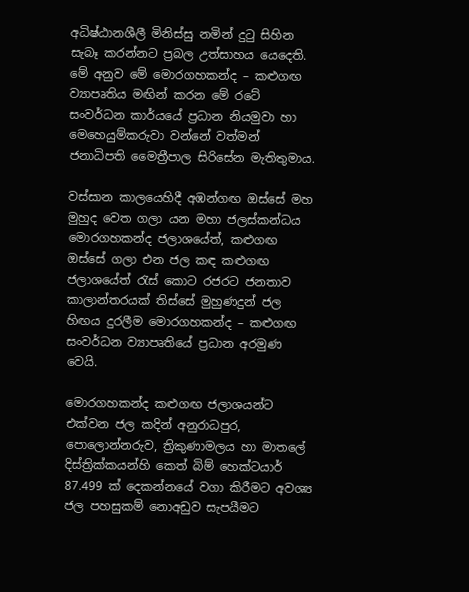අධිෂ්ඨානශීලී මිනිස්සු නමින් දුටු සිහින සැබෑ කරන්නට ප්‍රබල උත්සාහය යෙදෙති. මේ අනුව මේ මොරගහකන්ද – කළුගඟ ව්‍යාපෘතිය මඟින් කරන මේ රටේ සංවර්ධන කාර්යයේ ප්‍රධාන නියමුවා හා මෙහෙයුම්කරුවා වන්නේ වත්මන් ජනාධිපති මෛත්‍රීපාල සිරිසේන මැතිතුමාය.

වස්සාන කාලයෙහිදී අඹන්ගඟ ඔස්සේ මහ මුහුද වෙත ගලා යන මහා ජලස්කන්ධය මොරගහකන්ද ජලාශයේත්, කළුගඟ ඔස්සේ ගලා එන ජල කඳ කළුගඟ ජලාශයේත් රැස් කොට රජරට ජනතාව කාලාන්තරයක් තිස්සේ මුහුණදුන් ජල හිඟය දුරලීම මොරගහකන්ද – කළුගඟ සංවර්ධන ව්‍යාපෘතියේ ප්‍රධාන අරමුණ වෙයි.

මොරගහකන්ද කළුගඟ ජලාශයන්ට එක්වන ජල කදින් අනුරාධපුර, පොලොන්නරුව, ත්‍රිකුණාමලය හා මාතලේ දිස්ත්‍රික්කයන්හි කෙත් බිම් හෙක්ටයාර් 87.499 ක් දෙකන්නයේ වගා කිරීමට අවශ්‍ය ජල පහසුකම් නොඅඩුව සැපයීමට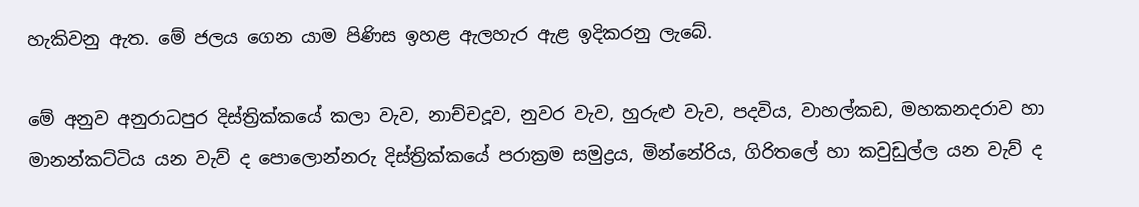හැකිවනු ඇත. මේ ජලය ගෙන යාම පිණිස ඉහළ ඇලහැර ඇළ ඉදිකරනු ලැබේ.

මේ අනුව අනුරාධපුර දිස්ත්‍රික්කයේ කලා වැව, නාච්චදූව, නුවර වැව, හුරුළු වැව, පදවිය, වාහල්කඩ, මහකනදරාව හා මානන්කට්ටිය යන වැව් ද පොලොන්නරු දිස්ත්‍රික්කයේ පරාක්‍රම සමුද්‍රය, මින්නේරිය, ගිරිතලේ හා කවුඩුල්ල යන වැව් ද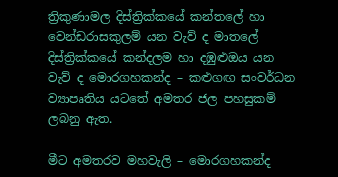ත්‍රිකුණාමල දිස්ත්‍රික්කයේ කන්තලේ හා වෙන්ඩරාසකුලම් යන වැව් ද මාතලේ දිස්ත්‍රික්කයේ කන්දලම හා දඹුළුඔය යන වැව් ද මොරගහකන්ද – කළුගඟ සංවර්ධන ව්‍යාපෘතිය යටතේ අමතර ජල පහසුකම් ලබනු ඇත.

මීට අමතරව මහවැලි – මොරගහකන්ද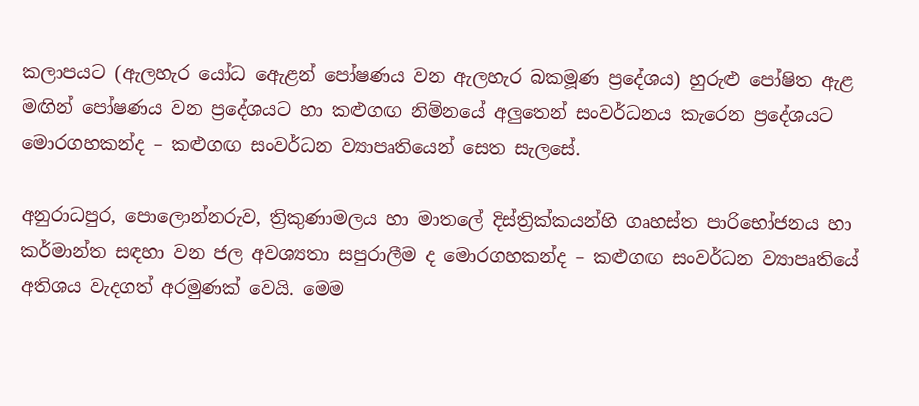කලාපයට (ඇලහැර යෝධ ඇ‍ෙළන් පෝෂණය වන ඇලහැර බකමූණ ප්‍රදේශය) හුරුළු පෝෂිත ඇළ මඟින් පෝෂණය වන ප්‍රදේශයට හා කළුගඟ නිම්නයේ අලුතෙන් සංවර්ධනය කැරෙන ප්‍රදේශයට මොරගහකන්ද – කළුගඟ සංවර්ධන ව්‍යාපෘතියෙන් සෙත සැලසේ.

අනුරාධපුර, පොලොන්නරුව, ත්‍රිකුණාමලය හා මාතලේ දිස්ත්‍රික්කයන්හි ගෘහස්ත පාරිභෝජනය හා කර්මාන්ත සඳහා වන ජල අවශ්‍යතා සපුරාලීම ද මොරගහකන්ද – කළුගඟ සංවර්ධන ව්‍යාපෘතියේ අතිශය වැදගත් අරමුණක් වෙයි. මෙම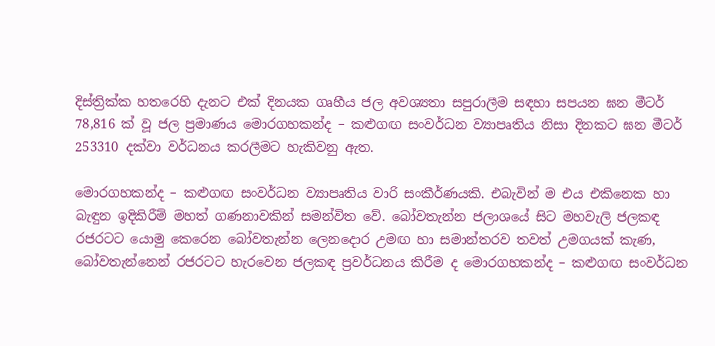දිස්ත්‍රික්ක හතරෙහි දැනට එක් දිනයක ගෘහීය ජල අවශ්‍යතා සපුරාලීම සඳහා සපයන ඝන මීටර් 78,816 ක් වූ ජල ප්‍රමාණය මොරගහකන්ද – කළුගඟ සංවර්ධන ව්‍යාපෘතිය නිසා දිනකට ඝන මීටර් 253310 දක්වා වර්ධනය කරලීමට හැකිවනු ඇත.

මොරගහකන්ද – කළුගඟ සංවර්ධන ව්‍යාපෘතිය වාරි සංකීර්ණයකි. එබැවින් ම එය එකිනෙක හා බැඳුන ඉදිකිරීම් මහත් ගණනාවකින් සමන්විත වේ. බෝවතැන්න ජලාශයේ සිට මහවැලි ජලකඳ රජරටට යොමු කෙරෙන බෝවතැන්න ලෙනදොර උමඟ හා සමාන්තරව තවත් උමගයක් කැණ, බෝවතැන්නෙන් රජරටට හැරවෙන ජලකඳ ප්‍රවර්ධනය කිරීම ද මොරගහකන්ද – කළුගඟ සංවර්ධන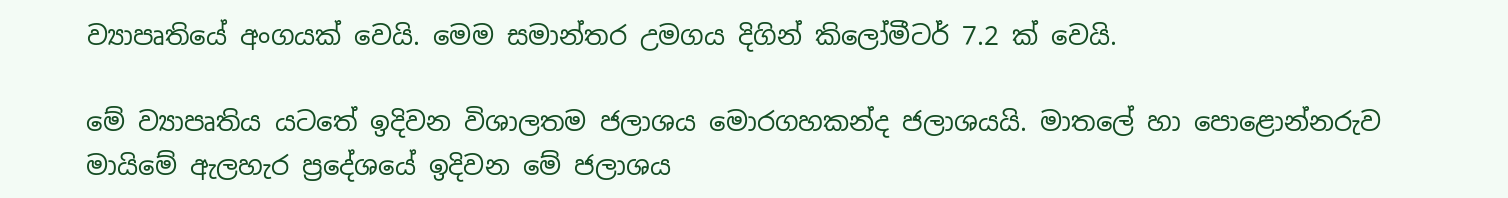ව්‍යාපෘතියේ අංගයක් වෙයි. මෙම සමාන්තර උමගය දිගින් කිලෝමීටර් 7.2 ක් වෙයි.

මේ ව්‍යාපෘතිය යටතේ ඉදිවන විශාලතම ජලාශය මොරගහකන්ද ජලාශයයි. මාතලේ හා පොළොන්නරුව මායිමේ ඇලහැර ප්‍රදේශයේ ඉදිවන මේ ජලාශය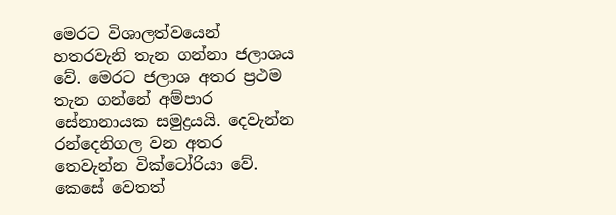මෙරට විශාලත්වයෙන් හතරවැනි තැන ගන්නා ජලාශය වේ. මෙරට ජලාශ අතර ප්‍රථම තැන ගන්නේ අම්පාර සේනානායක සමුද්‍රයයි. දෙවැන්න රන්දෙනිගල වන අතර තෙවැන්න වික්ටෝරියා වේ. කෙසේ වෙතත්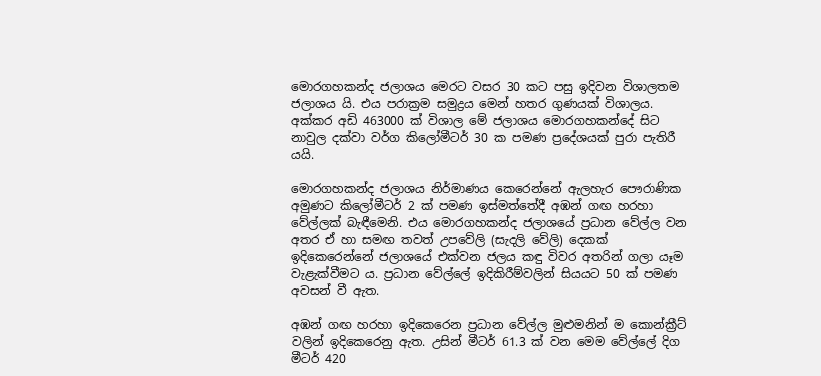මොරගහකන්ද ජලාශය මෙරට වසර 30 කට පසු ඉදිවන විශාලතම ජලාශය යි. එය පරාක්‍රම සමුද්‍රය මෙන් හතර ගුණයක් විශාලය. අක්කර අඩි 463000 ක් විශාල මේ ජලාශය මොරගහකන්දේ සිට නාවුල දක්වා වර්ග කිලෝමීටර් 30 ක පමණ ප්‍රදේශයක් පුරා පැතිරී යයි.

මොරගහකන්ද ජලාශය නිර්මාණය කෙරෙන්නේ ඇලහැර පෞරාණික අමුණට කිලෝමීටර් 2 ක් පමණ ඉස්මත්තේදී අඹන් ගඟ හරහා වේල්ලක් බැඳීමෙනි. එය මොරගහකන්ද ජලාශයේ ප්‍රධාන වේල්ල වන අතර ඒ හා සමඟ තවත් උපවේලි (සැදලි වේලි) දෙකක් ඉදිකෙරෙන්නේ ජලාශයේ එක්වන ජලය කඳු විවර අතරින් ගලා යෑම වැළැක්වීමට ය. ප්‍රධාන වේල්ලේ ඉදිකිරීම්වලින් සියයට 50 ක් පමණ අවසන් වී ඇත.

අඹන් ගඟ හරහා ඉදිකෙරෙන ප්‍රධාන වේල්ල මුළුමනින් ම කොන්ක්‍රීට් වලින් ඉදිකෙරෙනු ඇත. උසින් මීටර් 61.3 ක් වන මෙම වේල්ලේ දිග මීටර් 420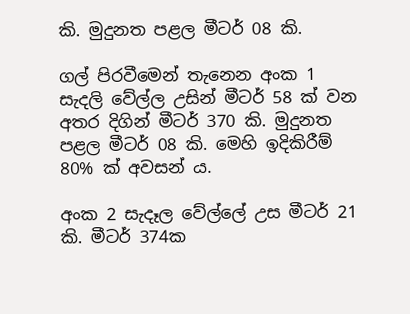කි. මුදුනත පළල මීටර් 08 කි.

ගල් පිරවීමෙන් තැනෙන අංක 1 සැදලි වේල්ල උසින් මීටර් 58 ක් වන අතර දිගින් මීටර් 370 කි. මුදුනත පළල මීටර් 08 කි. මෙහි ඉදිකිරීම් 80% ක් අවසන් ය.

අංක 2 සැදෑල වේල්ලේ උස මීටර් 21 කි. මීටර් 374ක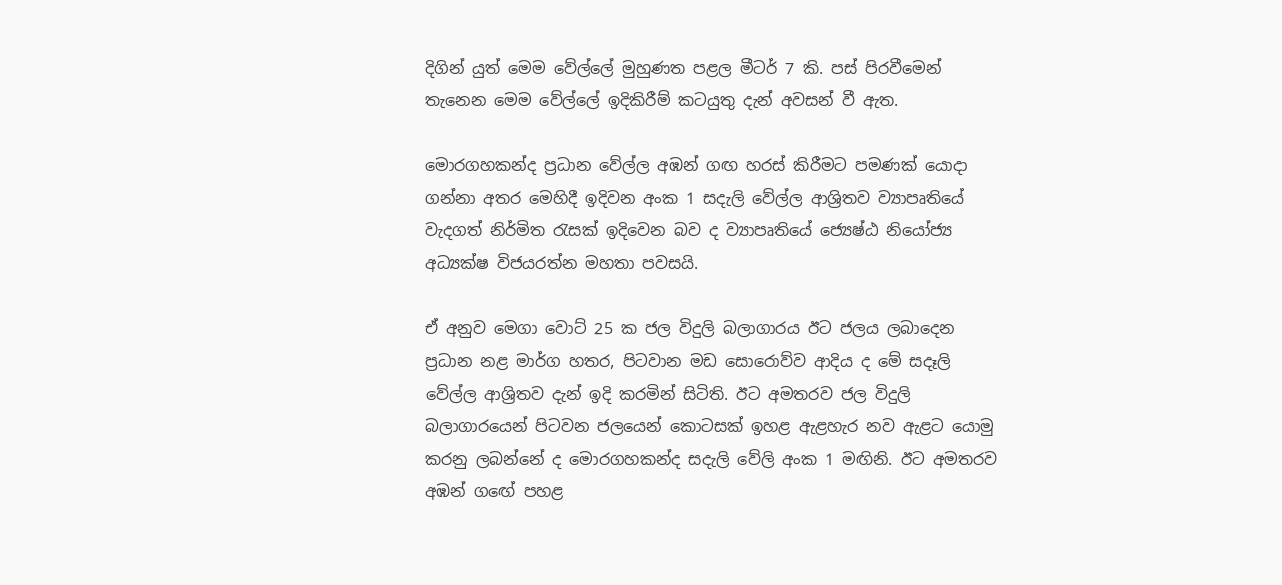දිගින් යුත් මෙම වේල්ලේ මුහුණත පළල මීටර් 7 කි. පස් පිරවීමෙන් තැනෙන මෙම වේල්ලේ ඉදිකිරීම් කටයුතු දැන් අවසන් වී ඇත.

මොරගහකන්ද ප්‍රධාන වේල්ල අඹන් ගඟ හරස් කිරීමට පමණක් යොදා ගන්නා අතර මෙහිදී ඉදිවන අංක 1 සදැලි වේල්ල ආශ්‍රිතව ව්‍යාපෘතියේ වැදගත් නිර්මිත රැසක් ඉදිවෙන බව ද ව්‍යාපෘතියේ ජ්‍යෙෂ්ඨ නියෝජ්‍ය අධ්‍යක්ෂ විජයරත්න මහතා පවසයි.

ඒ අනුව මෙගා වොට් 25 ක ජල විදුලි බලාගාර‍ය ඊට ජලය ලබාදෙන ප්‍රධාන නළ මාර්ග හතර, පිටවාන මඩ සොරොව්ව ආදිය ද මේ සදෑලි වේල්ල ආශ්‍රිතව දැන් ඉදි කරමින් සිටිති. ඊට අමතරව ජල විදුලි බලාගාරයෙන් පිටවන ජලයෙන් කොටසක් ඉහළ ඇළහැර නව ඇළට යොමු කරනු ලබන්නේ ද මොරගහකන්ද සදැලි වේලි අංක 1 මඟිනි. ඊට අමතරව අඹන් ග‍ඟේ පහළ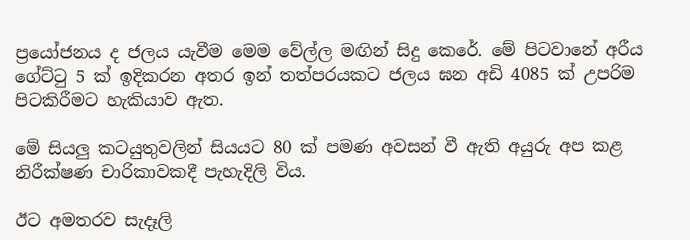ප්‍රයෝජනය ද ජලය යැවීම මෙම වේල්ල මඟින් සිදු කෙරේ. මේ පිටවානේ අරීය ගේට්ටු 5 ක් ඉදිකරන අතර ඉන් තත්පරයකට ජලය ඝන අඩි 4085 ක් උපරිම පිටකිරීමට හැකියාව ඇත.

මේ සියලු කටයුතුවලින් සියයට 80 ක් පමණ අවසන් වී ඇති අයුරු අප කළ නිරීක්ෂණ චාරිකාවකදී පැහැදිලි විය.

ඊට අමතරව සැදෑලි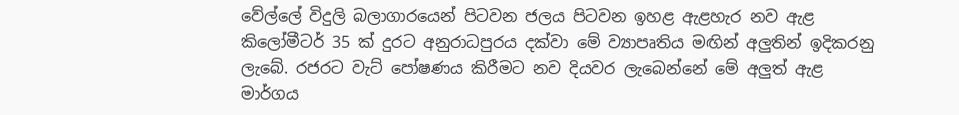වේල්ලේ විදුලි බලාගාරයෙන් පිටවන ජලය පිටවන ඉහළ ඇළහැර නව ඇළ කිලෝමීටර් 35 ක් දුරට අනුරාධපුරය දක්වා මේ ව්‍යාපෘතිය මඟින් අලුතින් ඉදිකරනු ලැබේ. රජරට වැට් පෝෂණය කිරීමට නව දියවර ලැබෙන්නේ මේ අලුත් ඇළ මාර්ගය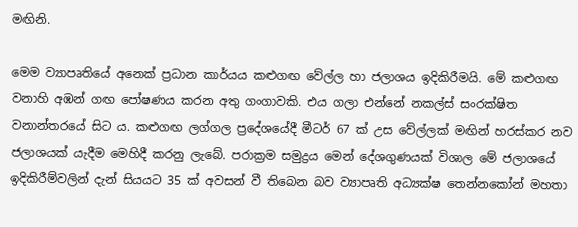මඟිනි.

මෙම ව්‍යාපෘතියේ අනෙක් ප්‍රධාන කාර්යය කළුගඟ වේල්ල හා ජලාශය ඉදිකිරීමයි. මේ කළුගඟ වනාහි අඹන් ගඟ පෝෂණය කරන අතු ගංගාවකි. එය ගලා එන්නේ නකල්ස් සංරක්ෂිත වනාන්තරයේ සිට ය. කළුගඟ ලග්ගල ප්‍රදේශයේදී මීටර් 67 ක් උස වේල්ලක් මඟින් හරස්කර නව ජලාශයක් යැදීම මෙහිදී කරනු ලැබේ. පරාක්‍රම සමුද්‍රය මෙන් දේශගුණයක් විශාල මේ ජලාශයේ ඉදිකිරීම්වලින් දැන් සියයට 35 ක් අවසන් වී තිබෙන බව ව්‍යාපෘති අධ්‍යක්ෂ තෙන්නකෝන් මහතා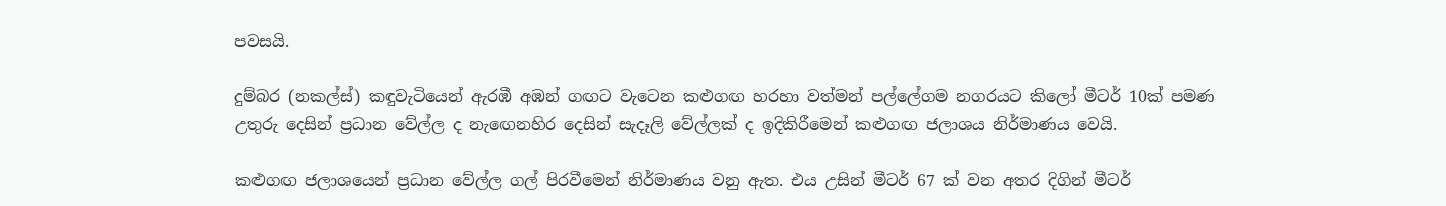පවසයි.

දුම්බර (නකල්ස්) කඳුවැටියෙන් ඇරඹී අඹන් ගඟට වැටෙන කළුගඟ හරහා වත්මන් පල්ලේගම නගරයට කිලෝ මීටර් 10ක් පමණ උතුරු දෙසින් ප්‍රධාන වේල්ල ද නැ‍ඟෙනහිර දෙසින් සැදෑලි වේල්ලක් ද ඉදිකිරීමෙන් කළුගඟ ජලාශය නිර්මාණය වෙයි.

කළුගඟ ජලාශයෙන් ප්‍රධාන වේල්ල ගල් පිරවීමෙන් නිර්මාණය වනු ඇත. එය උසින් මීටර් 67 ක් වන අතර දිගින් මීටර්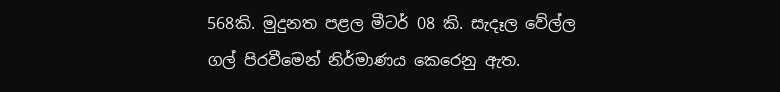568කි. මුදුනත පළල මීටර් 08 කි. සැදෑල වේල්ල ගල් පිරවීමෙන් නිර්මාණය කෙරෙනු ඇත.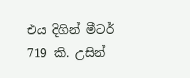එය දිගින් මීටර් 719 කි. උසින්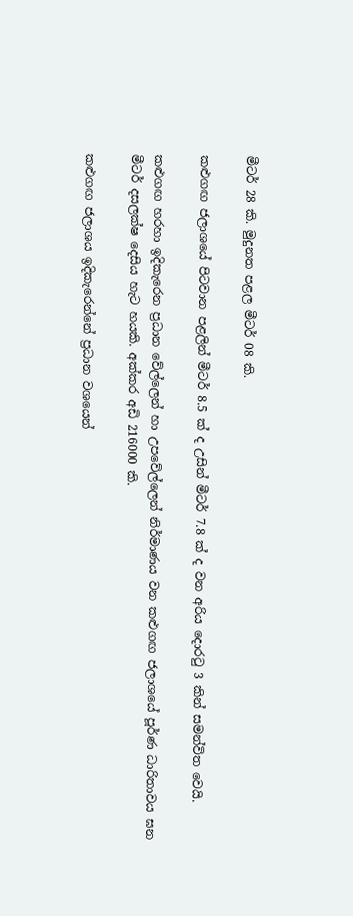මීටර් 28 කි. මුදුනත පළල මීටර් 08 කි.

කළුගඟ ජලාශයේ පිටවාන පළලින් මීටර් 8.5 ක් ද උසින් මීටර් 7.8 ක් ද වන අරිය දොරටු 3 කින් සමන්විත වෙයි.

කළුගඟ හරහා ඉදිකැරෙන ප්‍රධාන වේල්ලෙන් හා ‍උපවේල්ලෙන් නිර්මාණය වන කළුගඟ ජලාශයේ පූර්ණ ධාරිතාවය ඝන මීටර් දසලක්ෂ දෙසිය හැට හයකි. අක්කර අඩි 216000 කි.

කළුගඟ ජලාශය ඉදිකැරෙන්නේ ප්‍රධාන වශයෙන්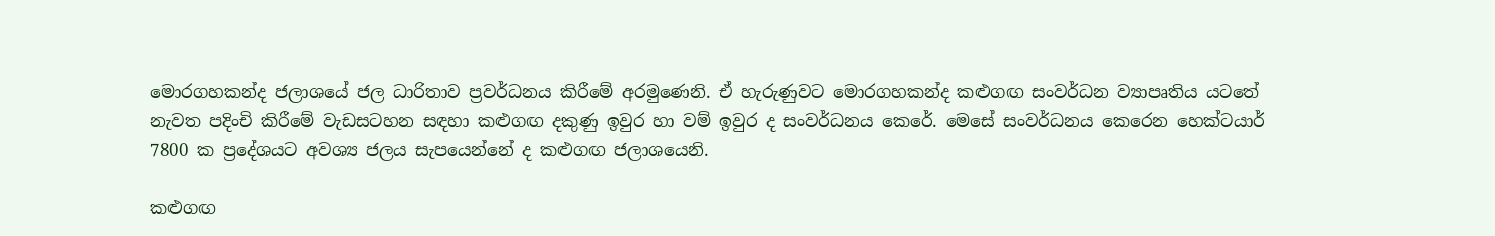මොරගහකන්ද ජලාශයේ ජල ධාරිතාව ප්‍රවර්ධනය කිරීමේ අරමුණෙනි. ඒ හැරුණුවට මොරගහකන්ද කළුගඟ සංවර්ධන ව්‍යාපෘතිය යටතේ නැවත පදිංචි කිරීමේ වැඩසටහන සඳහා කළුගඟ දකුණු ඉවුර හා වම් ඉවුර ද සංවර්ධනය කෙරේ. මෙසේ සංවර්ධනය කෙරෙන හෙක්ටයාර් 7800 ක ප්‍රදේශයට අවශ්‍ය ජලය සැපයෙන්නේ ද කළුගඟ ජලාශයෙනි.

කළුගඟ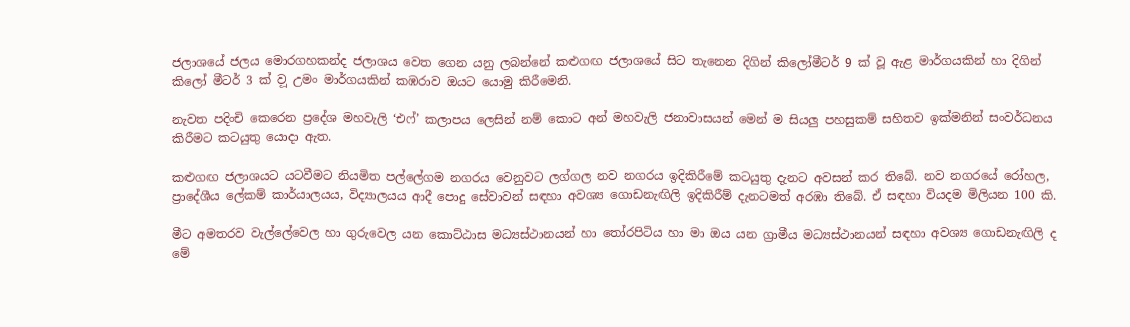ජලාශයේ ජලය මොරගහකන්ද ජලාශය වෙත ගෙන යනු ලබන්නේ කළුගඟ ජලාශයේ සිට තැනෙන දිගින් කිලෝමීටර් 9 ක් වූ ඇළ මාර්ගයකින් හා දිගින් කිලෝ මීටර් 3 ක් ව‍ූ උමං මාර්ගයකින් කඹරාව ඔයට යොමු කිරීමෙනි.

නැවත පදිංචි කෙරෙන ප්‍රදේශ මහවැලි ‘එෆ්’ කලාපය ලෙසින් නම් කොට අන් මහවැලි ජනාවාසයන් මෙන් ම සියලු පහසුකම් සහිතව ඉක්මනින් සංවර්ධනය කිරීමට කටයුතු යොදා ඇත.

කළුගඟ ජලාශයට යටවීමට නියමිත පල්ලේගම නගරය වෙනුවට ලග්ගල නව නගරය ඉදිකිරීමේ කටයුතු දැනට අවසන් කර තිබේ. නව නගරයේ රෝහල, ප්‍රාදේශීය ලේකම් කාර්යාලයය, විද්‍යාලයය ආදී පොදු සේවාවන් සඳහා අවශ්‍ය ගොඩනැඟිලි ඉදිකිරීම් දැනටමත් අරඹා තිබේ. ඒ සඳහා වියදම මිලියන 100 කි.

මීට අමතරව වැල්ලේවෙල හා ගුරුවෙල යන කොට්ඨාස මධ්‍යස්ථානයන් හා තෝරපිටිය හා මා ඔය යන ග්‍රාමීය මධ්‍යස්ථානයන් සඳහා අවශ්‍ය ගොඩනැඟිලි ද මේ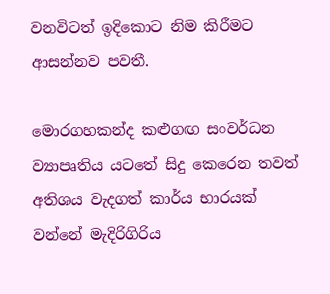වනවිටත් ඉදිකොට නිම කිරීමට ආසන්නව පවතී.

මොරගහකන්ද කළුගඟ සංවර්ධන ව්‍යාපෘතිය යටතේ සිදු කෙරෙන තවත් අතිශය වැදගත් කාර්ය භාරයක් වන්නේ මැදිරිගිරිය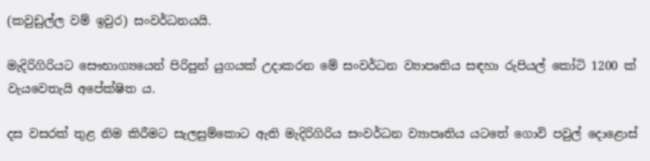(කවුඩුල්ල වම් ඉවුර) සංවර්ධනයයි.

මැදිරිගිරියට සෞභාග්‍යයෙන් පිරිපුන් යුගයක් උදාකරන මේ සංවර්ධන ව්‍යාපෘතිය සඳහා රුපියල් කෝටි 1200 ක් වැයවෙතැයි අපේක්ෂිත ය.

දස වසරක් තුළ නිම කිරීමට සැලසුම්කොට ඇති මැදිරිගිරිය සංවර්ධන ව්‍යාපෘතිය යටතේ ගොවි පවුල් දොළොස්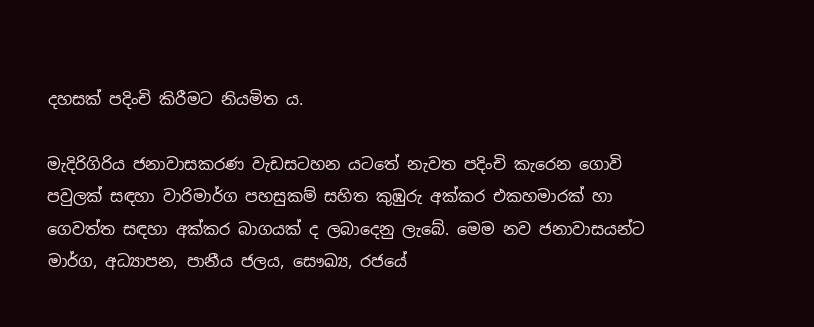දහසක් පදිංචි කිරීමට නියමිත ය.

මැදිරිගිරිය ජනාවාසකරණ වැඩසටහන යටතේ නැවත පදිංචි කැරෙන ගොවි පවුලක් සඳහා වාරිමාර්ග පහසුකම් සහිත කුඹුරු අක්කර එකහමාරක් හා ගෙවත්ත සඳහා අක්කර බාගයක් ද ලබාදෙනු ලැබේ. මෙම නව ජනාවාසයන්ට මාර්ග, අධ්‍යාපන, පානීය ජලය, සෞඛ්‍ය, රජයේ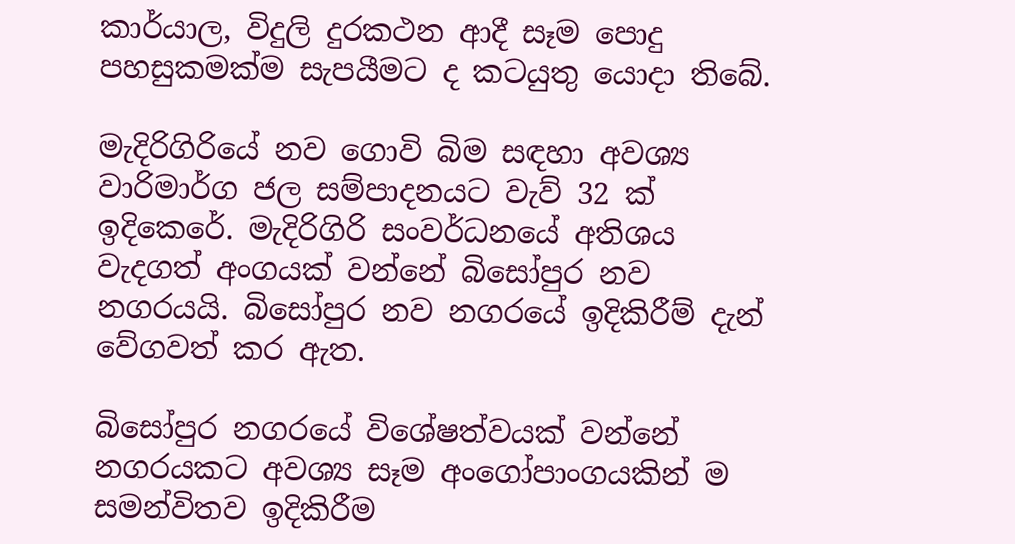කාර්යාල, විදුලි දුරකථන ආදී සෑම පොදු පහසුකමක්ම සැපයීමට ද කටයුතු යොදා තිබේ.

මැදිරිගිරියේ නව ගොවි බිම සඳහා අවශ්‍ය වාරිමාර්ග ජල සම්පාදනයට වැව් 32 ක් ඉදිකෙරේ. මැදිරිගිරි සංවර්ධනයේ අතිශය වැදගත් අංගයක් වන්නේ බිසෝපුර නව නගරයයි. බිසෝපුර නව නගරයේ ඉදිකිරීම් දැන් වේගවත් කර ඇත.

බිසෝපුර නගරයේ විශේෂත්වයක් වන්නේ නගරයකට අවශ්‍ය සෑම අංගෝපාංගයකින් ම සමන්විතව ඉදිකිරීම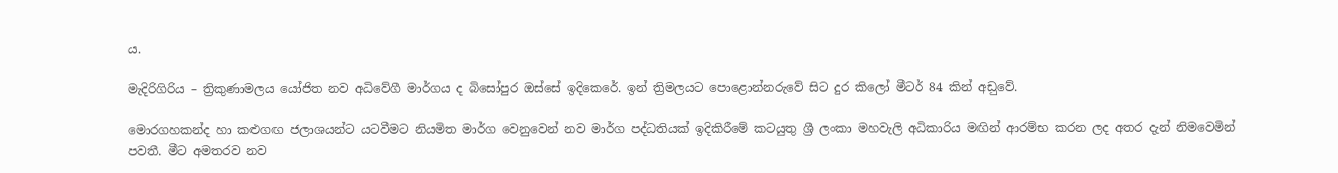ය.

මැදිරිගිරිය – ත්‍රිකුණාමලය යෝජිත නව අධිවේගී මාර්ගය ද බිසෝපුර ඔස්සේ ඉදිකෙරේ. ඉන් ත්‍රිමලයට පොළොන්නරුවේ සිට දුර කිලෝ මීටර් 84 කින් අඩ‍ුවේ.

මොරගහකන්ද හා කළුගඟ ජලාශයන්ට යටවීමට නියමිත මාර්ග වෙනුවෙන් නව මාර්ග පද්ධතියක් ඉදිකිරීමේ කටයුතු ශ්‍රී ලංකා මහවැලි අධිකාරිය මඟින් ආරම්භ කරන ලද අතර දැන් නිමවෙමින් පවතී. මීට අමතරව නව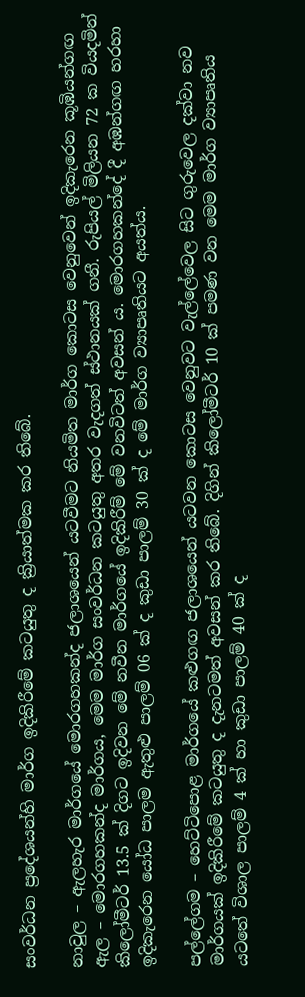සංවර්ධන ප්‍රදේශයන්හි මාර්ග ඉදිකිරීමේ කටයුතු ද ක්‍රියාත්මක කර තිබේ.

නාවුල – ඇලහැර මාර්ගයේ මොරගහකන්ද ජලාශයෙන් යටවීමට නියමිත මාර්ග කොටස වෙනුවෙන් ඉදිකැරෙන කූඹියන්ගඟ ඇල – මොරගහකන්ද මාර්ගය, මෙම මාර්ග සංවර්ධන කටයුතු අතර වැදගත් ස්ථානයක් ගනී. රුපියල් මිලියන 72 ක වියදමින් කිලෝමීටර් 13.5 ක් දිගට ඉදිවන මේ නවීන මාර්ගයේ ඉදිකිරීම් මේ වනවිටත් අවසන් ය. මොරගහකන්දේ දී අඹන්ගඟ හරහා ඉදිකැරෙන යෝධ පාලම ඇතුළු පාලම් 06 ක් ද කුඩා පාලම් 30 ක් ද මේ මාර්ග ව්‍යාපෘතියට අයත්ය.

පල්ලේගම – හෙට්ටිපොළ මාර්ගයේ කළුගඟ ජලාශයෙන් යටවන කොටස වෙනුවට වැල්ලේවෙල සිට ගුරුවෙල දක්වා නව මාර්ගයක් ඉදිකිරීමේ කටයුතු ද දැනටමත් අවසන් කර තිබේ. දිගින් කිලෝමීටර් 10 ක් පමණ වන මෙම මාර්ග ව්‍යාපෘතිය යටතේ විශාල පාලම් 4 ක් හා කුඩා පාලම් 40 ක් ද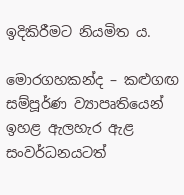ඉදිකිරීමට නියමිත ය.

මොරගහකන්ද – කළුගඟ සම්පූර්ණ ව්‍යාපෘතියෙන් ඉහළ ඇලහැර ඇළ සංවර්ධනයටත්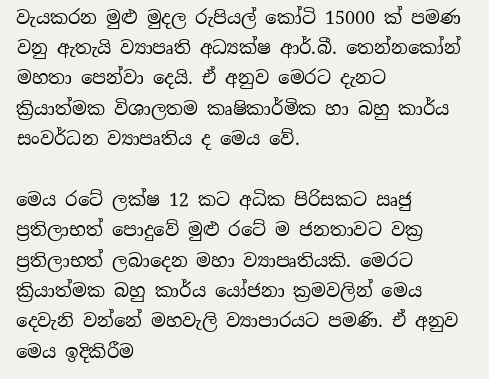වැයකරන මුළු මුදල රුපියල් කෝටි 15000 ක් පමණ වනු ඇතැයි ව්‍යාපෘති අධ්‍යක්ෂ ආර්.බී. තෙන්නකෝන් මහතා පෙන්වා දෙයි. ඒ අනුව මෙරට දැනට ක්‍රියාත්මක විශාලතම කෘෂිකාර්මික හා බහු කාර්ය සංවර්ධන ව්‍යාපෘතිය ද මෙය වේ.

මෙය රටේ ලක්ෂ 12 කට අධික පිරිසකට ඍජු ප්‍රතිලාභත් පොදුවේ මුළු රටේ ම ජනතාවට වක්‍ර ප්‍රතිලාභත් ලබාදෙන මහා ව්‍යාපෘතියකි. මෙරට ක්‍රියාත්මක බහු කාර්ය යෝජනා ක්‍රමවලින් මෙය දෙවැනි වන්නේ මහවැලි ව්‍යාපාරයට පමණි. ඒ අනුව මෙය ඉදිකිරීම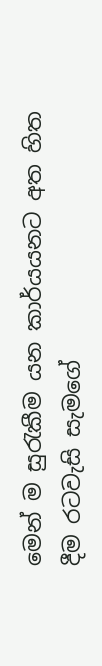මෙන් ම සුරැකීම යන කාර්යයනට අත හිත දීම රටවැසි සැමගේ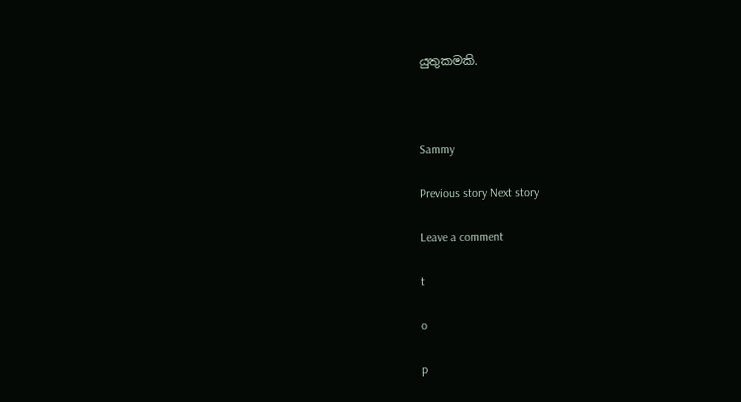යුතුකමකි.



Sammy

Previous story Next story

Leave a comment

t

o

p